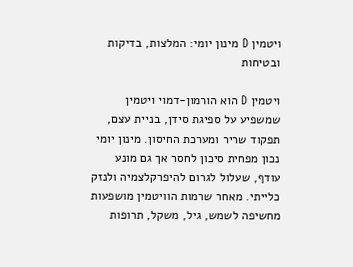ויטמין D מינון יומי: המלצות, בדיקות ובטיחות

ויטמין D הוא הורמון-דמוי ויטמין שמשפיע על ספיגת סידן, בניית עצם, תפקוד שריר ומערכת החיסון. מינון יומי נכון מפחית סיכון לחסר אך גם מונע עודף, שעלול לגרום להיפרקלצמיה ולנזק כלייתי. מאחר שרמות הוויטמין מושפעות מחשיפה לשמש, גיל, משקל, תרופות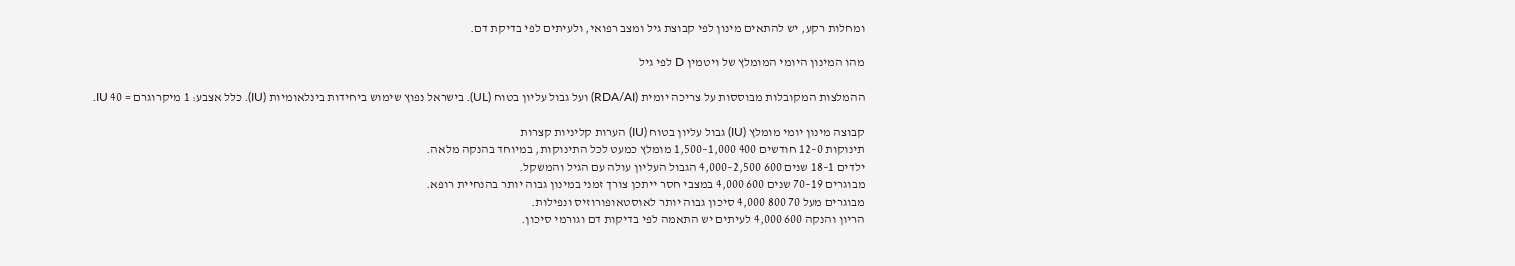ומחלות רקע, יש להתאים מינון לפי קבוצת גיל ומצב רפואי, ולעיתים לפי בדיקת דם.

מהו המינון היומי המומלץ של ויטמין D לפי גיל

ההמלצות המקובלות מבוססות על צריכה יומית (RDA/AI) ועל גבול עליון בטוח (UL). בישראל נפוץ שימוש ביחידות בינלאומיות (IU). כלל אצבע: 1 מיקרוגרם = 40 IU.

קבוצה מינון יומי מומלץ (IU) גבול עליון בטוח (IU) הערות קליניות קצרות
תינוקות 0–12 חודשים 400 1,000–1,500 מומלץ כמעט לכל התינוקות, במיוחד בהנקה מלאה.
ילדים 1–18 שנים 600 2,500–4,000 הגבול העליון עולה עם הגיל והמשקל.
מבוגרים 19–70 שנים 600 4,000 במצבי חסר ייתכן צורך זמני במינון גבוה יותר בהנחיית רופא.
מבוגרים מעל 70 800 4,000 סיכון גבוה יותר לאוסטאופורוזיס ונפילות.
הריון והנקה 600 4,000 לעיתים יש התאמה לפי בדיקות דם וגורמי סיכון.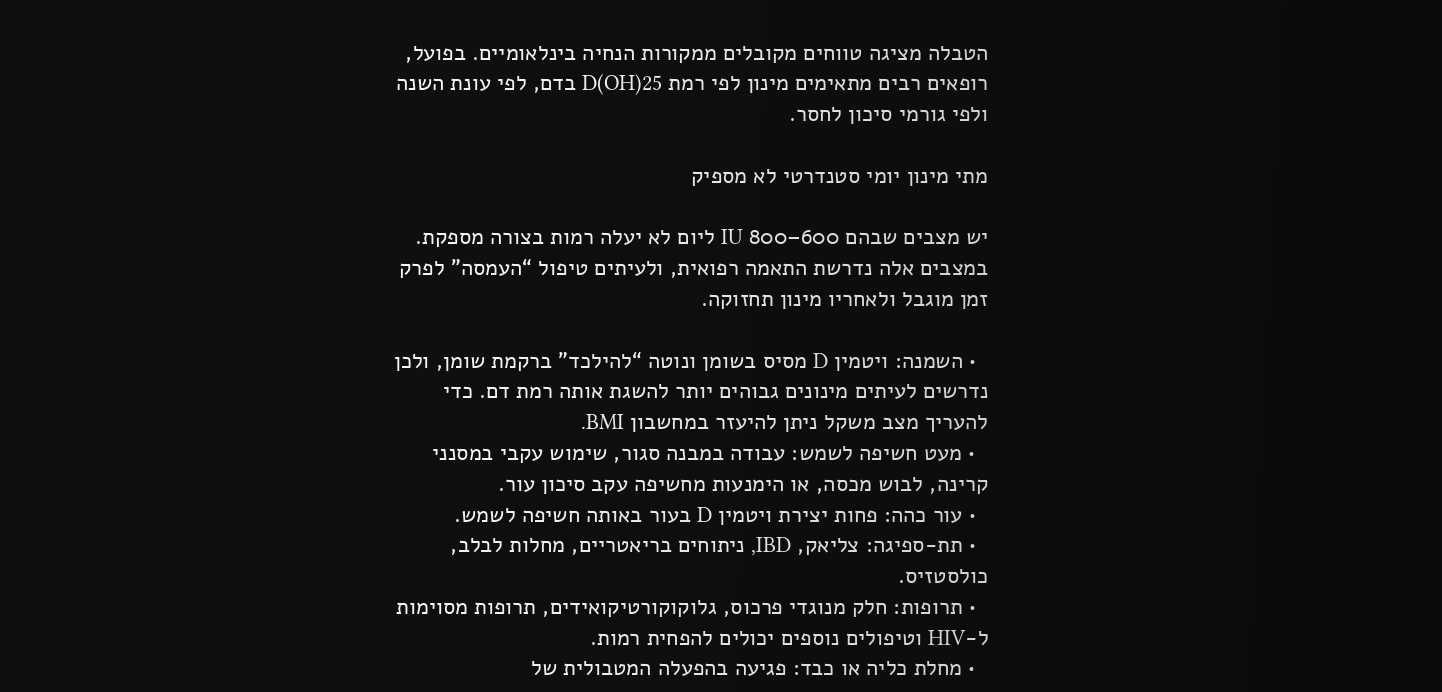הטבלה מציגה טווחים מקובלים ממקורות הנחיה בינלאומיים. בפועל, רופאים רבים מתאימים מינון לפי רמת 25(OH)D בדם, לפי עונת השנה ולפי גורמי סיכון לחסר.

מתי מינון יומי סטנדרטי לא מספיק

יש מצבים שבהם 600–800 IU ליום לא יעלה רמות בצורה מספקת. במצבים אלה נדרשת התאמה רפואית, ולעיתים טיפול “העמסה” לפרק זמן מוגבל ולאחריו מינון תחזוקה.

  • השמנה: ויטמין D מסיס בשומן ונוטה “להילכד” ברקמת שומן, ולכן נדרשים לעיתים מינונים גבוהים יותר להשגת אותה רמת דם. כדי להעריך מצב משקל ניתן להיעזר במחשבון BMI.
  • מעט חשיפה לשמש: עבודה במבנה סגור, שימוש עקבי במסנני קרינה, לבוש מכסה, או הימנעות מחשיפה עקב סיכון עור.
  • עור כהה: פחות יצירת ויטמין D בעור באותה חשיפה לשמש.
  • תת-ספיגה: צליאק, IBD, ניתוחים בריאטריים, מחלות לבלב, כולסטזיס.
  • תרופות: חלק מנוגדי פרכוס, גלוקוקורטיקואידים, תרופות מסוימות ל-HIV וטיפולים נוספים יכולים להפחית רמות.
  • מחלת כליה או כבד: פגיעה בהפעלה המטבולית של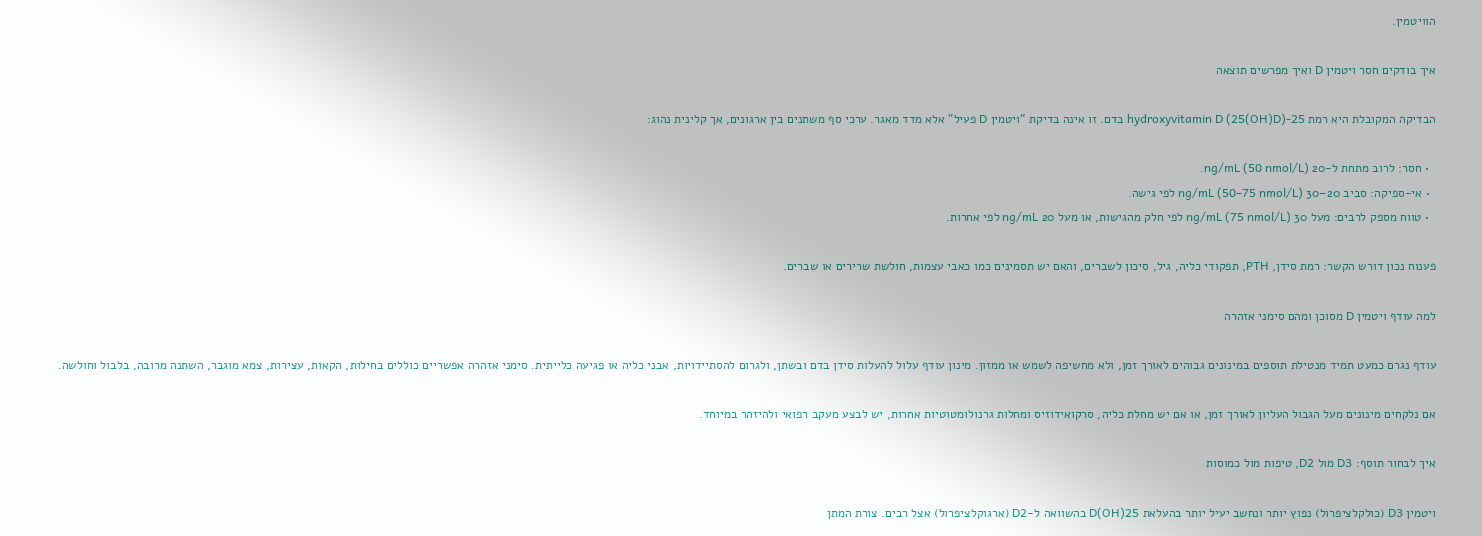הוויטמין.

איך בודקים חסר ויטמין D ואיך מפרשים תוצאה

הבדיקה המקובלת היא רמת 25-hydroxyvitamin D (25(OH)D) בדם. זו אינה בדיקת “ויטמין D פעיל” אלא מדד מאגר. ערכי סף משתנים בין ארגונים, אך קלינית נהוג:

  • חסר: לרוב מתחת ל-20 ng/mL (50 nmol/L).
  • אי-ספיקה: סביב 20–30 ng/mL (50–75 nmol/L) לפי גישה.
  • טווח מספק לרבים: מעל 30 ng/mL (75 nmol/L) לפי חלק מהגישות, או מעל 20 ng/mL לפי אחרות.

פענוח נכון דורש הקשר: רמת סידן, PTH, תפקודי כליה, גיל, סיכון לשברים, והאם יש תסמינים כמו כאבי עצמות, חולשת שרירים או שברים.

למה עודף ויטמין D מסוכן ומהם סימני אזהרה

עודף נגרם כמעט תמיד מנטילת תוספים במינונים גבוהים לאורך זמן, ולא מחשיפה לשמש או ממזון. מינון עודף עלול להעלות סידן בדם ובשתן, ולגרום להסתיידויות, אבני כליה או פגיעה כלייתית. סימני אזהרה אפשריים כוללים בחילות, הקאות, עצירות, צמא מוגבר, השתנה מרובה, בלבול וחולשה.

אם נלקחים מינונים מעל הגבול העליון לאורך זמן, או אם יש מחלת כליה, סרקואידוזיס ומחלות גרנולומטוטיות אחרות, יש לבצע מעקב רפואי ולהיזהר במיוחד.

איך לבחור תוסף: D3 מול D2, טיפות מול כמוסות

ויטמין D3 (כולקלציפרול) נפוץ יותר ונחשב יעיל יותר בהעלאת 25(OH)D בהשוואה ל-D2 (ארגוקלציפרול) אצל רבים. צורת המתן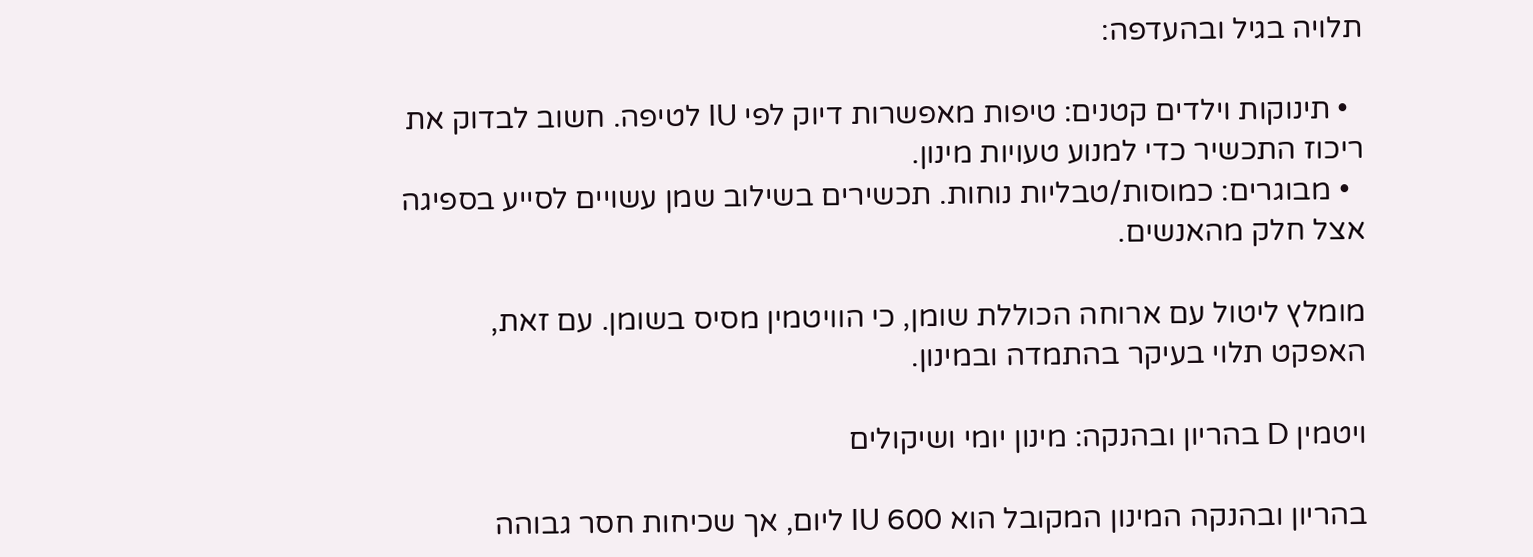תלויה בגיל ובהעדפה:

  • תינוקות וילדים קטנים: טיפות מאפשרות דיוק לפי IU לטיפה. חשוב לבדוק את ריכוז התכשיר כדי למנוע טעויות מינון.
  • מבוגרים: כמוסות/טבליות נוחות. תכשירים בשילוב שמן עשויים לסייע בספיגה אצל חלק מהאנשים.

מומלץ ליטול עם ארוחה הכוללת שומן, כי הוויטמין מסיס בשומן. עם זאת, האפקט תלוי בעיקר בהתמדה ובמינון.

ויטמין D בהריון ובהנקה: מינון יומי ושיקולים

בהריון ובהנקה המינון המקובל הוא 600 IU ליום, אך שכיחות חסר גבוהה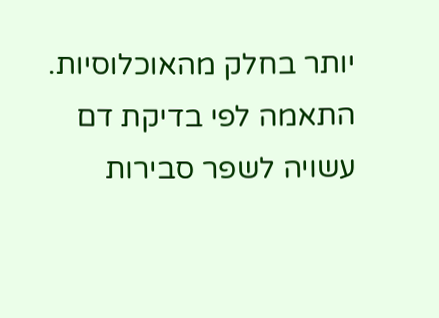יותר בחלק מהאוכלוסיות. התאמה לפי בדיקת דם עשויה לשפר סבירות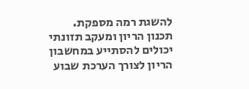להשגת רמה מספקת. תכנון הריון ומעקב תזונתי יכולים להסתייע במחשבון הריון לצורך הערכת שבוע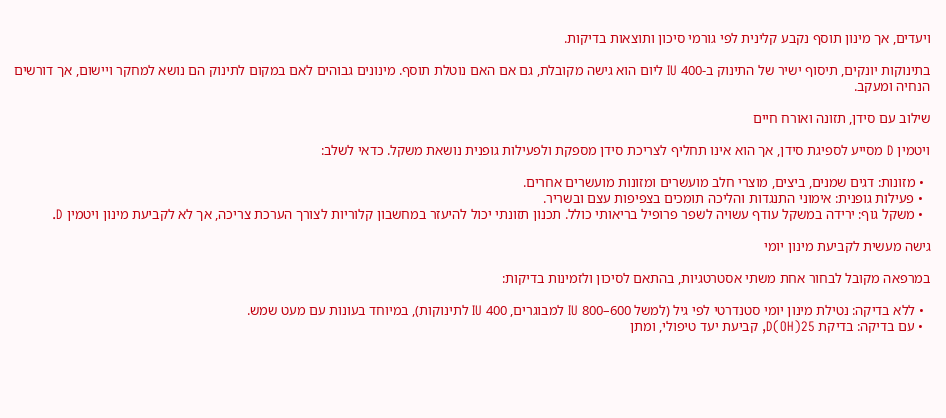ויעדים, אך מינון תוסף נקבע קלינית לפי גורמי סיכון ותוצאות בדיקות.

בתינוקות יונקים, תיסוף ישיר של התינוק ב-400 IU ליום הוא גישה מקובלת, גם אם האם נוטלת תוסף. מינונים גבוהים לאם במקום לתינוק הם נושא למחקר ויישום, אך דורשים הנחיה ומעקב.

שילוב עם סידן, תזונה ואורח חיים

ויטמין D מסייע לספיגת סידן, אך הוא אינו תחליף לצריכת סידן מספקת ולפעילות גופנית נושאת משקל. כדאי לשלב:

  • מזונות: דגים שמנים, ביצים, מוצרי חלב מועשרים ומזונות מועשרים אחרים.
  • פעילות גופנית: אימוני התנגדות והליכה תומכים בצפיפות עצם ובשריר.
  • משקל גוף: ירידה במשקל עודף עשויה לשפר פרופיל בריאותי כולל. תכנון תזונתי יכול להיעזר במחשבון קלוריות לצורך הערכת צריכה, אך לא לקביעת מינון ויטמין D.

גישה מעשית לקביעת מינון יומי

במרפאה מקובל לבחור אחת משתי אסטרטגיות, בהתאם לסיכון ולזמינות בדיקות:

  • ללא בדיקה: נטילת מינון יומי סטנדרטי לפי גיל (למשל 600–800 IU למבוגרים, 400 IU לתינוקות), במיוחד בעונות עם מעט שמש.
  • עם בדיקה: בדיקת 25(OH)D, קביעת יעד טיפולי, ומתן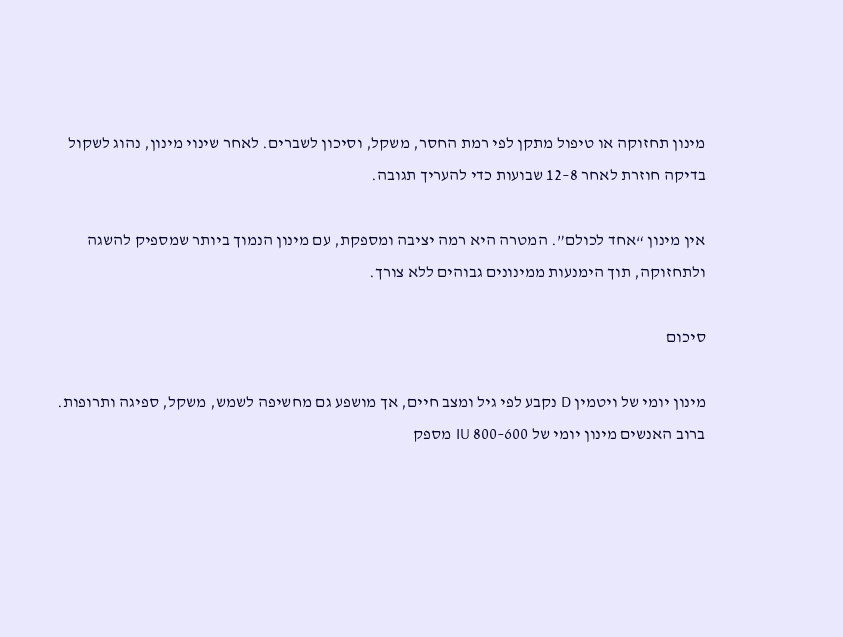מינון תחזוקה או טיפול מתקן לפי רמת החסר, משקל, וסיכון לשברים. לאחר שינוי מינון, נהוג לשקול בדיקה חוזרת לאחר 8–12 שבועות כדי להעריך תגובה.

אין מינון “אחד לכולם”. המטרה היא רמה יציבה ומספקת, עם מינון הנמוך ביותר שמספיק להשגה ולתחזוקה, תוך הימנעות ממינונים גבוהים ללא צורך.

סיכום

מינון יומי של ויטמין D נקבע לפי גיל ומצב חיים, אך מושפע גם מחשיפה לשמש, משקל, ספיגה ותרופות. ברוב האנשים מינון יומי של 600–800 IU מספק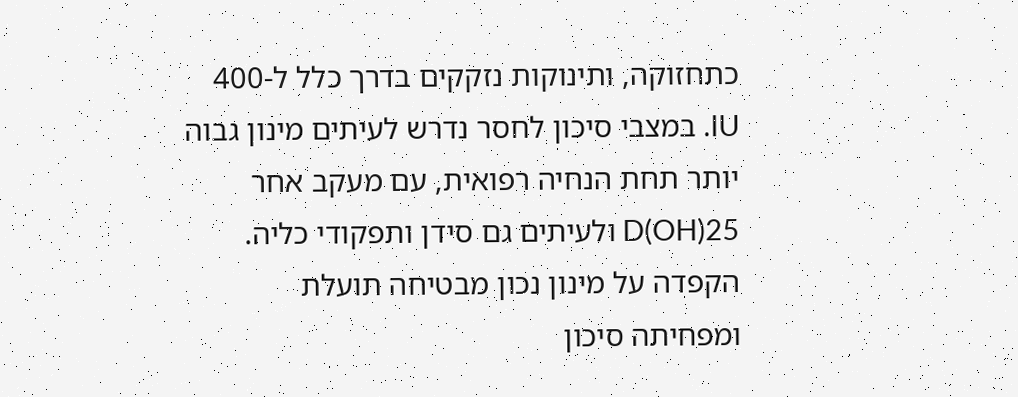כתחזוקה, ותינוקות נזקקים בדרך כלל ל-400 IU. במצבי סיכון לחסר נדרש לעיתים מינון גבוה יותר תחת הנחיה רפואית, עם מעקב אחר 25(OH)D ולעיתים גם סידן ותפקודי כליה. הקפדה על מינון נכון מבטיחה תועלת ומפחיתה סיכון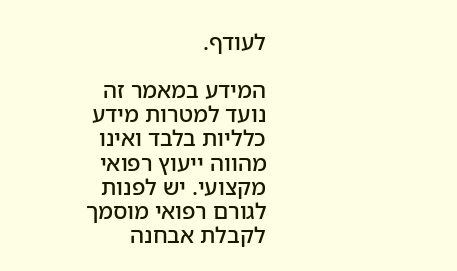לעודף.

המידע במאמר זה נועד למטרות מידע כלליות בלבד ואינו מהווה ייעוץ רפואי מקצועי. יש לפנות לגורם רפואי מוסמך לקבלת אבחנה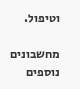וטיפול.

מחשבונים נוספים